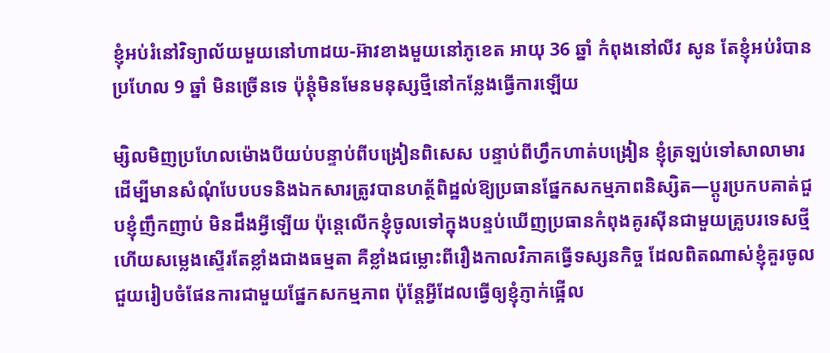ខ្ញុំអប់រំនៅវិទ្យាល័យមួយនៅហាដយ-អ៊ាវខាងមួយនៅភូខេត អាយុ 36 ឆ្នាំ កំពុងនៅលីវ សូន តែខ្ញុំអប់រំបានប្រហែល 9 ឆ្នាំ មិនច្រើនទេ ប៉ុន្តុំមិនមែនមនុស្សថ្មីនៅកន្លែងធ្វើការឡើយ

ម្សិលមិញប្រហែលម៉ោងបីយប់បន្ទាប់ពីបង្រៀនពិសេស បន្ទាប់ពីហ្វឹកហាត់បង្រៀន ខ្ញុំត្រឡប់ទៅសាលាមារដើម្បីមានសំណុំបែបបទនិងឯកសារត្រូវបានហត្ថ័ពិដ្ឋល់ឱ្យប្រធានផ្នែកសកម្មភាពនិស្សិត—ប្ដូរប្រកបគាត់ជួបខ្ញុំញឹកញាប់ មិនដឹងអ្វីឡើយ ប៉ុន្តេលើកខ្ញុំចូលទៅក្នុងបន្ទប់ឃើញប្រធានកំពុងគូរស៊ីនជាមួយគ្រូបរទេសថ្មី ហើយសម្លេងស្ទើរតែខ្លាំងជាងធម្មតា គឺខ្លាំងជម្លោះពីរឿងកាលវិភាគធ្វើទស្សនកិច្ច ដែលពិតណាស់ខ្ញុំគួរចូលជួយរៀបចំផែនការជាមួយផ្នែកសកម្មភាព ប៉ុន្តែអ្វីដែលធ្វើឲ្យខ្ញុំភ្ញាក់ផ្អើល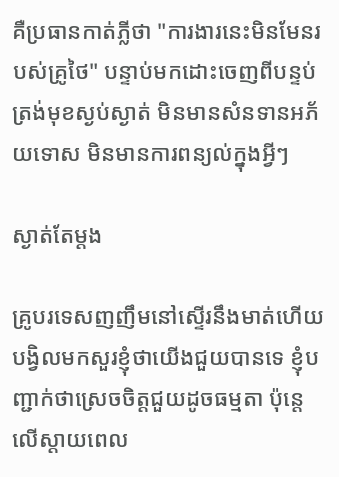គឺប្រធានកាត់ភ្លីថា "ការងារនេះមិនមែនរបស់គ្រូថៃ" បន្ទាប់មកដោះចេញពីបន្ទប់ ត្រង់មុខស្ងប់ស្ងាត់ មិនមានសំនទានអភ័យទោស មិនមានការពន្យល់ក្នុងអ្វីៗ

ស្ងាត់តែម្តង

គ្រូបរទេសញញឹមនៅស្ទើរនឹងមាត់ហើយបង្វិលមកសួរខ្ញុំថាយើងជួយបានទេ ខ្ញុំបញ្ជាក់ថាស្រេចចិត្តជួយដូចធម្មតា ប៉ុន្តេលើស្តាយពេល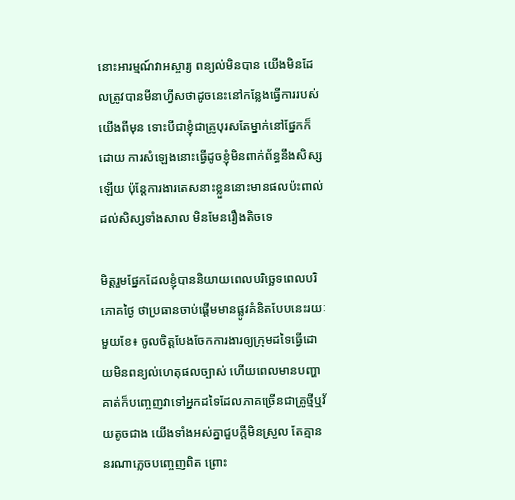នោះអារម្មណ៍វាអស្ចារ្យ ពន្យល់មិនបាន យើងមិនដែលត្រូវបានមីនាហ្វីសថាដូចនេះនៅកន្លែងធ្វើការរបស់យើងពីមុន ទោះបីជាខ្ញុំជាគ្រូបុរសតែម្នាក់នៅផ្នែកក៏ដោយ ការសំឡេងនោះធ្វើដូចខ្ញុំមិនពាក់ព័ន្ធនឹងសិស្សឡើយ ប៉ុន្តែការងារតេសនាះខ្លួននោះមានផលប៉ះពាល់ដល់សិស្សទាំងសាល មិនមែនរឿងតិចទេ

មិត្តរួមផ្នែកដែលខ្ញុំបាននិយាយពេលបរិច្ឆេទពេលបរិភោគថ្ងៃ ថាប្រធានចាប់ផ្តើមមានផ្លូវគំនិតបែបនេះរយៈមួយខែ៖ ចូលចិត្តបែងចែកការងារឲ្យក្រុមដទៃធ្វើដោយមិនពន្យល់ហេតុផលច្បាស់ ហើយពេលមានបញ្ហាគាត់ក៏បញ្ចេញវាទៅអ្នកដទៃដែលភាគច្រើនជាគ្រូថ្មីឬវ័យតូចជាង យើងទាំងអស់គ្នាជួបក្តីមិនស្រួល តែគ្មាននរណាភ្លេចបញ្ចេញពិត ព្រោះ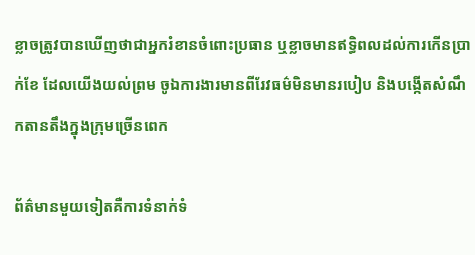ខ្លាចត្រូវបានឃើញថាជាអ្នករំខានចំពោះប្រធាន ឬខ្លាចមានឥទ្ធិពលដល់ការកើនប្រាក់ខែ ដែលយើងយល់ព្រម ចូឯការងារមានពីរែវធម៌មិនមានរបៀប និងបង្កើតសំណឹកតានតឹងក្នុងក្រុមច្រើនពេក

ព័ត៌មានមួយទៀតគឺការទំនាក់ទំ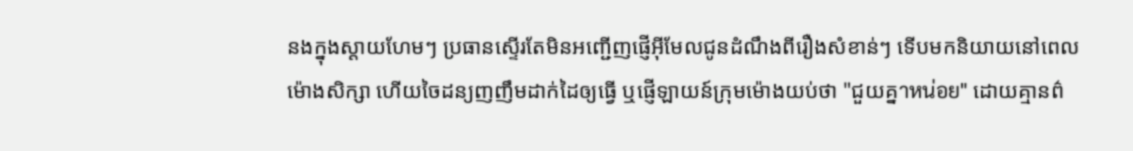នងក្នុងស្តាយហែមៗ ប្រធានស្ទើរតែមិនអញ្ជើញផ្ញើអ៊ីមែលជូនដំណឹងពីរឿងសំខាន់ៗ ទើបមកនិយាយនៅពេលម៉ោងសិក្សា ហើយចៃដន្យញញឹមដាក់ដៃឲ្យធ្វើ ឬផ្ញើឡាយន៍ក្រុមម៉ោងយប់ថា "ជួយគ្នาหน่อย" ដោយគ្មានព៌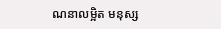ណនាលម្អិត មនុស្ស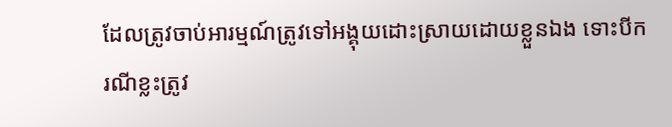ដែលត្រូវចាប់អារម្មណ៍ត្រូវទៅអង្គុយដោះស្រាយដោយខ្លួនឯង ទោះបីករណីខ្លះត្រូវ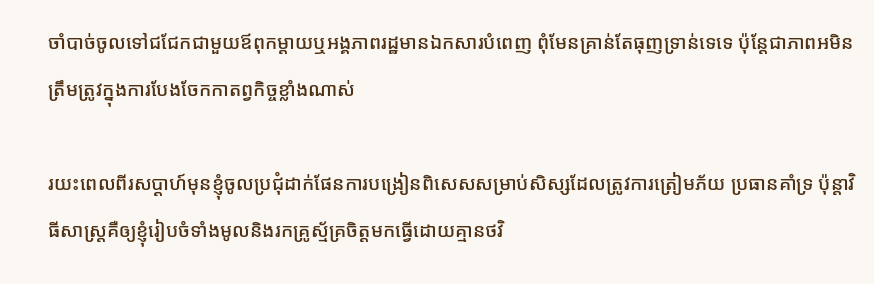ចាំបាច់ចូលទៅជជែកជាមួយឪពុកម្តាយឬអង្គភាពរដ្ឋមានឯកសារបំពេញ ពុំមែនគ្រាន់តែធុញទ្រាន់ទេទេ ប៉ុន្តែជាភាពអមិនត្រឹមត្រូវក្នុងការបែងចែកកាតព្វកិច្ចខ្លាំងណាស់

រយះពេលពីរសប្ដាហ៍មុនខ្ញុំចូលប្រជុំដាក់ផែនការបង្រៀនពិសេសសម្រាប់សិស្សដែលត្រូវការត្រៀមភ័យ ប្រធានគាំទ្រ ប៉ុន្តាវិធីសាស្រ្តគឺឲ្យខ្ញុំរៀបចំទាំងមូលនិងរកគ្រូស្ម័គ្រចិត្តមកធ្វើដោយគ្មានថវិ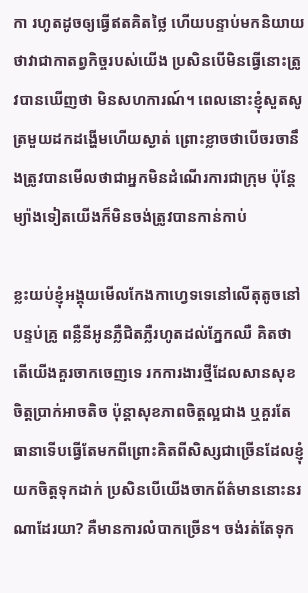កា រហូតដូចឲ្យធ្វើឥតគិតថ្លៃ ហើយបន្ទាប់មកនិយាយថាវាជាកាតព្វកិច្ចរបស់យើង ប្រសិនបើមិនធ្វើនោះត្រូវបានឃើញថា មិនសហការណ៍។ ពេលនោះខ្ញុំសួតសូត្រមួយដកដង្ហើមហើយស្ងាត់ ព្រោះខ្លាចថាបើចរចានឹងត្រូវបានមើលថាជាអ្នកមិនដំណើរការជាក្រុម ប៉ុន្តែម្យ៉ាងទៀតយើងក៏មិនចង់ត្រូវបានកាន់កាប់

ខ្លះយប់ខ្ញុំអង្គុយមើលកែងកាហ្វេទទេនៅលើតុតូចនៅបន្ទប់គ្រូ ពន្លឺនីអូនភ្លឺជិតភ្លឺរហូតដល់ភ្នែកឈឺ គិតថាតើយើងគួរចាកចេញទេ រកការងារថ្មីដែលសានសុខចិត្តប្រាក់អាចតិច ប៉ុន្តាសុខភាពចិត្តល្អជាង ឬគួរតែធានាទើបធ្វើតែមកពីព្រោះគិតពីសិស្សជាច្រើនដែលខ្ញុំយកចិត្តទុកដាក់ ប្រសិនបើយើងចាកព័ត៌មាននោះនរណាដែរយា? គឺមានការលំបាកច្រើន។ ចង់រត់តែទុក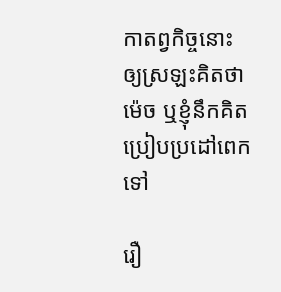កាតព្វកិច្ចនោះឲ្យស្រឡះគិតថាម៉េច ឬខ្ញុំនឹកគិតប្រៀបប្រដៅពេកទៅ

រឿ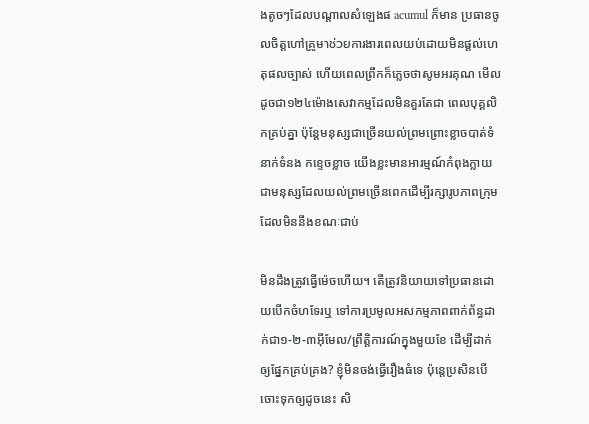ងតូចៗដែលបណ្ដាលសំឡេងផ acumul ក៏មាន ប្រធានចូលចិត្តហៅគ្រូមาช่วยការងារពេលយប់ដោយមិនផ្តល់ហេតុផលច្បាស់ ហើយពេលព្រឹកក៏ភ្លេចថាសូមអរគុណ មើលដូចជា១២៤ម៉ោងសេវាកម្មដែលមិនគួរតែជា ពេលបុគ្គលិកគ្រប់គ្នា ប៉ុន្តែមនុស្សជាច្រើនយល់ព្រមព្រោះខ្លាចបាត់ទំនាក់ទំនង កខ្ទេចខ្លាច យើងខ្លះមានអារម្មណ៍កំពុងក្លាយជាមនុស្សដែលយល់ព្រមច្រើនពេកដើម្បីរក្សារូបភាពក្រុម ដែលមិននឹងខណៈជាប់

មិនដឹងត្រូវធ្វើម៉េចហើយ។ តើត្រូវនិយាយទៅប្រធានដោយបើកចំហទែរឬ ទៅការប្រមូលអសកម្មភាពពាក់ព័ន្ធដាក់ជា១-២-៣អ៊ីមែល/ព្រឹត្តិការណ៍ក្នុងមួយខែ ដើម្បីដាក់ឲ្យផ្នែកគ្រប់គ្រង? ខ្ញុំមិនចង់ធ្វើរឿងធំទេ ប៉ុន្តេប្រសិនបើចោះទុកឲ្យដូចនេះ សិ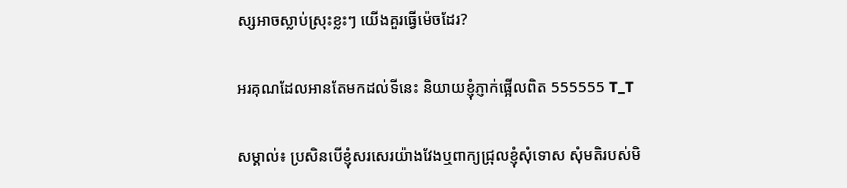ស្សអាចស្លាប់ស្រុះខ្លះៗ យើងគួរធ្វើម៉េចដែរ?

អរគុណដែលអានតែមកដល់ទីនេះ និយាយខ្ញុំភ្ញាក់ផ្អើលពិត 555555 T_T

សម្គាល់៖ ប្រសិនបើខ្ញុំសរសេរយ៉ាងវែងឬពាក្យជ្រុលខ្ញុំសុំទោស សុំមតិរបស់មិ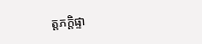ត្តភក្តិផ្ទា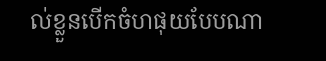ល់ខ្លួនបើកចំហផុយបែបណា